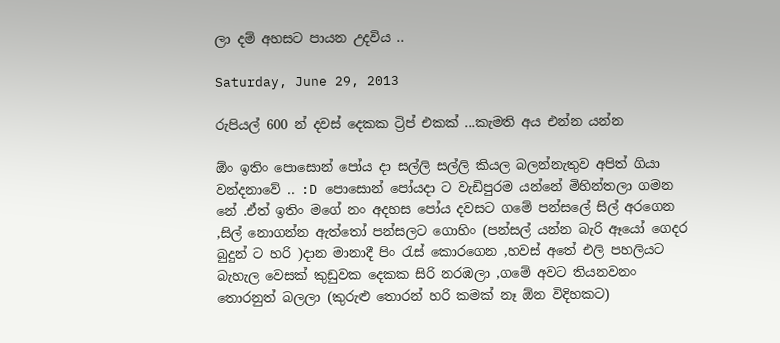ලා දම් අහසට පායන උදවිය ..

Saturday, June 29, 2013

රුපියල් 600 න් දවස් දෙකක ට්‍රිප් එකක් ...කැමති අය එන්න යන්න

ඕං ඉතිං පොසොන් පෝය දා සල්ලි සල්ලි කියල බලන්නැතුව අපිත් ගියා වන්දනාවේ .. :D පොසොන් පෝයදා ට වැඩිපුරම යන්නේ මිහින්තලා ගමන නේ .ඒත් ඉතිං මගේ නං අදහස පෝය දවසට ගමේ පන්සලේ සිල් අරගෙන ,සිල් නොගන්න ඇත්තෝ පන්සලට ගොහිං (පන්සල් යන්න බැරි ඈයෝ ගෙදර බුදුන් ට හරි )දාන මානාදී පිං රැස් කොරගෙන ,හවස් අතේ එලි පහලියට බැහැල වෙසක් කුඩුවක දෙකක සිරි නරඹලා ,ගමේ අවට තියනවනං තොරනුත් බලලා (කුරුළු තොරන් හරි කමක් නෑ ඕන විදිහකට)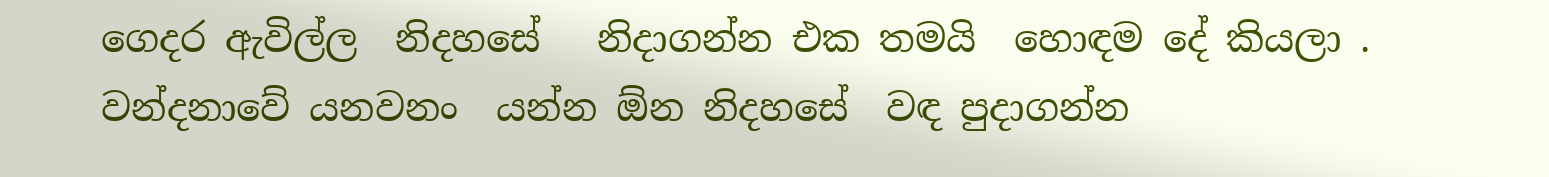ගෙදර ඇවිල්ල  නිදහසේ   නිදාගන්න එක තමයි  හොඳම දේ කියලා . වන්දනාවේ යනවනං  යන්න ඕන නිදහසේ  වඳ පුදාගන්න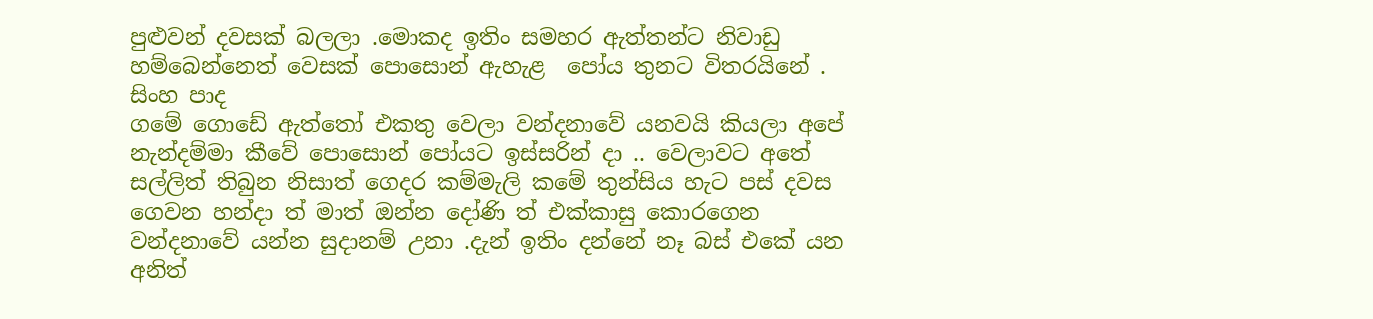පුළුවන් දවසක් බලලා .මොකද ඉතිං සමහර ඇත්තන්ට නිවාඩු හම්බෙන්නෙත් වෙසක් පොසොන් ඇහැළ  පෝය තුනට විතරයිනේ .
සිංහ පාද
ගමේ ගොඩේ ඇත්තෝ එකතු වෙලා වන්දනාවේ යනවයි කියලා අපේ නැන්දම්මා කීවේ පොසොන් පෝයට ඉස්සරින් දා .. වෙලාවට අතේ සල්ලිත් තිබුන නිසාත් ගෙදර කම්මැලි කමේ තුන්සිය හැට පස් දවස ගෙවන හන්දා ත් මාත් ඔන්න දෝණි ත් එක්කාසු කොරගෙන වන්දනාවේ යන්න සුදානම් උනා .දැන් ඉතිං දන්නේ නෑ බස් එකේ යන අනිත්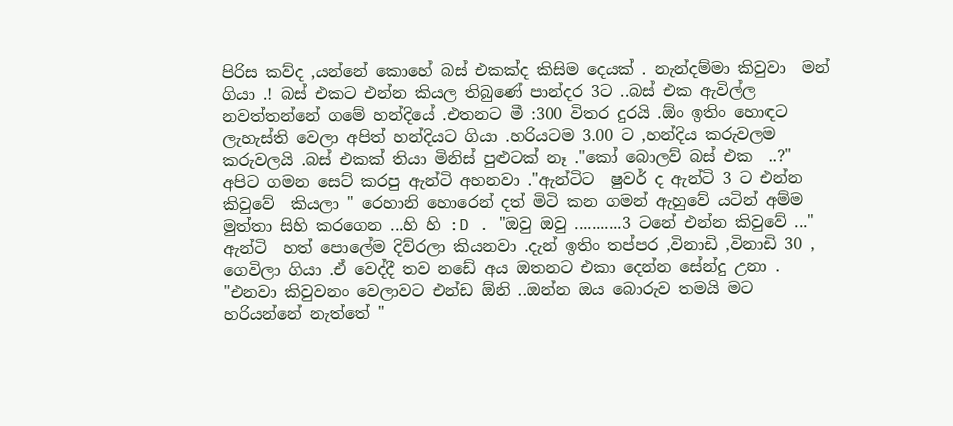පිරිස කව්ද ,යන්නේ කොහේ බස් එකක්ද කිසිම දෙයක් . නැන්දම්මා කිවුවා  මන් ගියා .! බස් එකට එන්න කියල තිබුණේ පාන්දර 3ට ..බස් එක ඇවිල්ල නවත්තන්නේ ගමේ හන්දියේ .එතනට මී :300 විතර දුරයි .ඕං ඉතිං හොඳට ලැහැස්ති වෙලා අපිත් හන්දියට ගියා .හරියටම 3.00 ට ,හන්දිය කරුවලම කරුවලයි .බස් එකක් තියා මිනිස් පුළුටක් නෑ ."කෝ බොලව් බස් එක  ..?" අපිට ගමන සෙට් කරපු ඇන්ටි අහනවා ."ඇන්ටිට  ෂුවර් ද ඇන්ටි 3 ට එන්න කිවුවේ  කියලා " රෙහානි හොරෙන් දත් මිටි කන ගමන් ඇහුවේ යටින් අම්ම මුත්තා සිහි කරගෙන ...හි හි :D . "ඔවු ඔවු ...........3 ටනේ එන්න කිවුවේ ..." ඇන්ටි  හත් පොලේම දිව්රලා කියනවා .දැන් ඉතිං තප්පර ,විනාඩි ,විනාඩි 30 , ගෙවිලා ගියා .ඒ වෙද්දී තව නඩේ අය ඔතනට එකා දෙන්න සේන්දු උනා . "එනවා කිවුවනං වෙලාවට එන්ඩ ඕනි ..ඔන්න ඔය බොරුව තමයි මට හරියන්නේ නැත්තේ "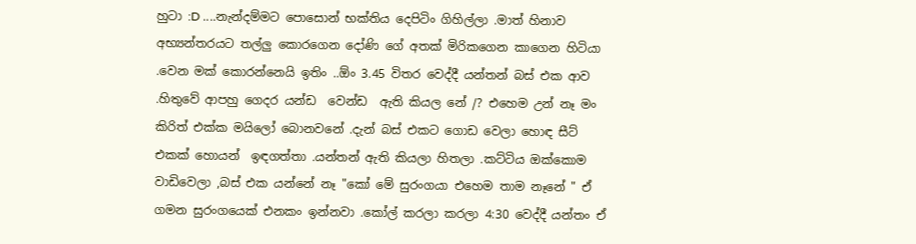හුටා :D ....නැන්දම්මට පොසොන් භක්තිය දෙපිටිං ගිහිල්ලා .මාත් හිනාව අභ්‍යන්තරයට තල්ලු කොරගෙන දෝණි ගේ අතක් මිරිකගෙන කාගෙන හිටියා .වෙන මක් කොරන්නෙයි ඉතිං ..ඕං 3.45 විතර වෙද්දී යන්තන් බස් එක ආව .හිතුවේ ආපහු ගෙදර යන්ඩ  වෙන්ඩ  ඇති කියල නේ /? එහෙම උන් නෑ මං කිරිත් එක්ක මයිලෝ බොනවනේ .දැන් බස් එකට ගොඩ වෙලා හොඳ සීට් එකක් හොයන්  ඉඳගත්තා .යන්තන් ඇති කියලා හිතලා .කට්ටිය ඔක්කොම වාඩිවෙලා ,බස් එක යන්නේ නෑ "කෝ මේ සුරංගයා එහෙම තාම නෑනේ " ඒ ගමන සුරංගයෙක් එනකං ඉන්නවා .කෝල් කරලා කරලා 4:30 වෙද්දී යන්තං ඒ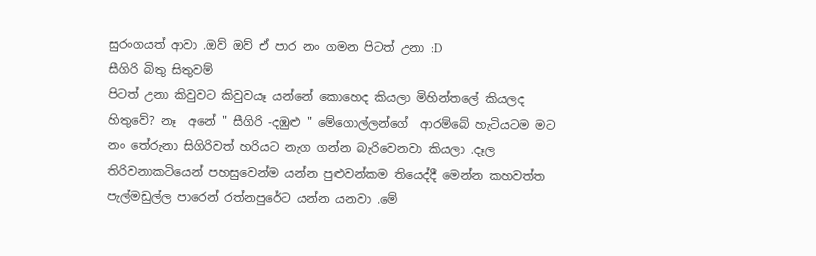සුරංගයත් ආවා .ඔව් ඔව් ඒ පාර නං ගමන පිටත් උනා :D
සීගිරි බිතු සිතුවම්
පිටත් උනා කිවුවට කිවුවයෑ යන්නේ කොහෙද කියලා මිහින්තලේ කියලද හිතුවේ? නෑ  අනේ " සීගිරි -දඹුළු " මේගොල්ලන්ගේ  ආරම්බේ හැටියටම මට නං තේරුනා සිගිරිවත් හරියට නැග ගන්න බැරිවෙනවා කියලා .දෑල තිරිවනාකටියෙන් පහසුවෙන්ම යන්න පුළුවන්කම තියෙද්දී මෙන්න කහවත්ත පැල්මඩුල්ල පාරෙන් රත්නපුරේට යන්න යනවා .මේ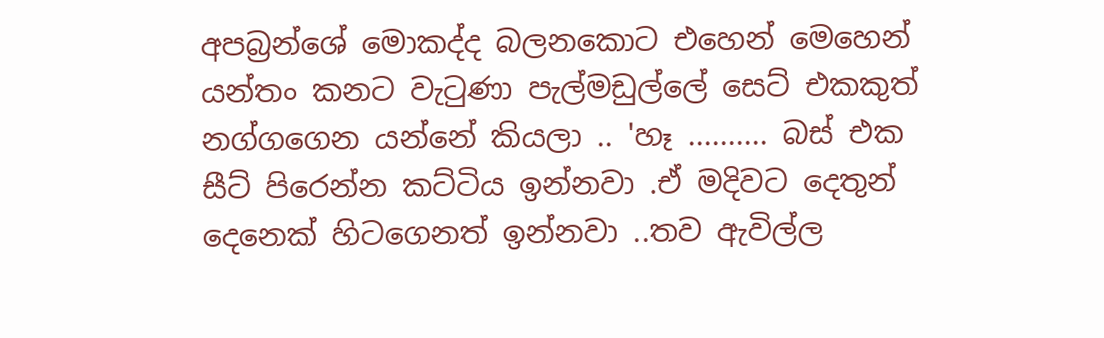අපබ්‍රන්ශේ මොකද්ද බලනකොට එහෙන් මෙහෙන් යන්තං කනට වැටුණා පැල්මඩුල්ලේ සෙට් එකකුත් නග්ගගෙන යන්නේ කියලා .. 'හෑ .......... බස් එක සීට් පිරෙන්න කට්ටිය ඉන්නවා .ඒ මදිවට දෙතුන් දෙනෙක් හිටගෙනත් ඉන්නවා ..තව ඇවිල්ල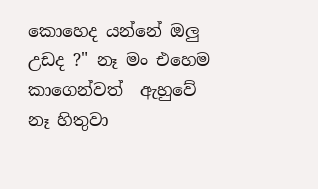කොහෙද යන්නේ ඔලු උඩද ?" නෑ මං එහෙම කාගෙන්වත්  ඇහුවේ  නෑ හිතුවා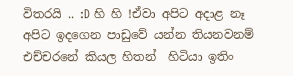විතරයි .. :D හි හි !ඒවා අපිට අදාළ නෑ අපිට ඉදගෙන පාඩුවේ යන්න තියනවනම් එච්චරනේ කියල හිතන්  හිටියා ඉතිං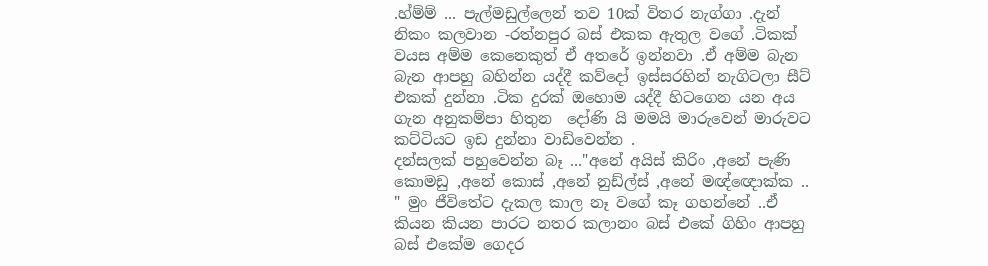.හ්ම්ම් ... පැල්මඩුල්ලෙන් තව 10ක් විතර නැග්ගා .දැන් නිකං කලවාන -රත්නපුර බස් එකක ඇතුල වගේ .ටිකක් වයස අම්ම කෙනෙකුත් ඒ අතරේ ඉන්නවා .ඒ අම්ම බැන බැන ආපහු බහින්න යද්දී කව්දෝ ඉස්සරහින් නැගිටලා සීට් එකක් දුන්නා .ටික දුරක් ඔහොම යද්දී හිටගෙන යන අය ගැන අනුකම්පා හිතුන  දෝණි යි මමයි මාරුවෙන් මාරුවට කට්ටියට ඉඩ දුන්නා වාඩිවෙන්න .                          දන්සලක් පහුවෙන්න බෑ ..."අනේ අයිස් කිරිං ,අනේ පැණි කොමඩු ,අනේ කොස් ,අනේ නුඩ්ල්ස් ,අනේ මඥ්ඥොක්ක .. " මුං ජීවිතේට දැකල කාල නෑ වගේ කෑ ගහන්නේ ..ඒ කියන කියන පාරට නතර කලානං බස් එකේ ගිහිං ආපහු බස් එකේම ගෙදර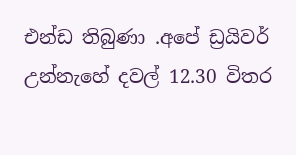එන්ඩ තිබුණා .අපේ ඩ්‍රයිවර් උන්නැහේ දවල් 12.30 විතර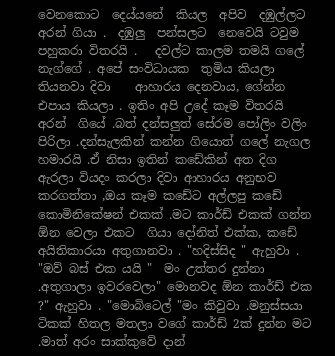වෙනකොට  දෙය්යනේ  කියල  අපිව  දඹුල්ලට  අරන් ගියා .  දඹුලු  පන්සලට  නෙවෙයි ටවුම  පහුකරා විතරයි .   දවල්ට කාලම තමයි ගලේ නැග්ගේ . අපේ සංවිධායක  තුමිය කියලා තියනවා දිවා    ආහාරය දෙනවාය, ගේන්න එපාය කියලා . ඉතිං අපි උදේ කෑම විතරයි අරන්  ගියේ .බත් දන්සලුත් සේරම පෝලිං වලිං පිරිලා .දන්සැලකින් කන්න ගියොත් ගලේ නැගල හමාරයි .ඒ නිසා ඉතින් කඩේකින් අත දිග ඇරලා වියදං කරලා දිවා ආහාරය අනුභව කරගත්තා ,ඔය කෑම කඩේට අල්ලපු කඩේ කොමිනිකේෂන් එකක් .මට කාර්ඩ් එකක් ගන්න ඕන වෙලා එකට  ගියා දෝනිත් එක්ක, කඩේ අයිතිකාරයා අතුගානවා . "හදිස්සිද " ඇහුවා . "ඔව් බස් එක යයි "  මං උත්තර දුන්නා .අතුගාලා ඉවරවෙලා" මොනවද ඕන කාර්ඩ් එක ?" ඇහුවා . "මොබිටෙල් "මං කිවුවා .මනුස්සයා ටිකක් හිතල මතලා වගේ කාර්ඩ් 2ක් දුන්න මට .මාත් අරං සාක්කුවේ දාන්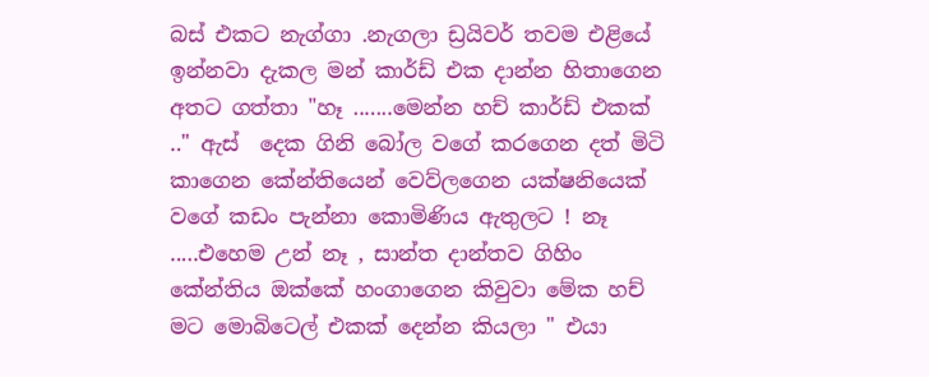බස් එකට නැග්ගා .නැගලා ඩ්‍රයිවර් තවම එළියේ ඉන්නවා දැකල මන් කාර්ඩ් එක දාන්න හිතාගෙන අතට ගත්තා "හෑ .......මෙන්න හච් කාර්ඩ් එකක් .." ඇස්  දෙක ගිනි බෝල වගේ කරගෙන දත් මිටි කාගෙන කේන්තියෙන් වෙව්ලගෙන යක්ෂනියෙක් වගේ කඩං පැන්නා කොමිණිය ඇතුලට ! නෑ .....එහෙම උන් නෑ , සාන්ත දාන්තව ගිහිං කේන්තිය ඔක්කේ හංගාගෙන කිවුවා මේක හච් මට මොබිටෙල් එකක් දෙන්න කියලා " එයා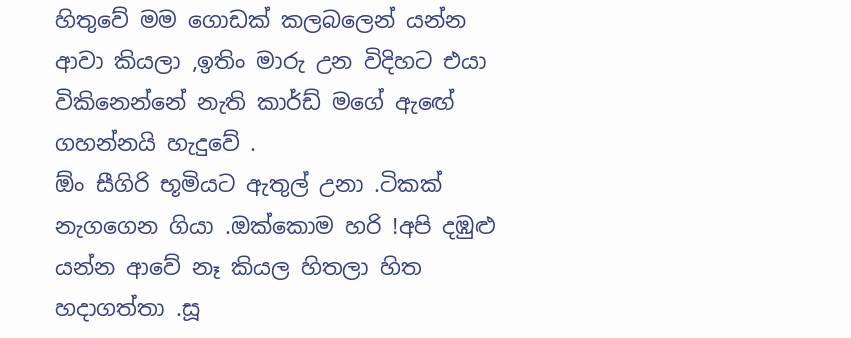හිතුවේ මම ගොඩක් කලබලෙන් යන්න ආවා කියලා ,ඉතිං මාරු උන විදිහට එයා  විකිනෙන්නේ නැති කාර්ඩ් මගේ ඇඟේ ගහන්නයි හැදුවේ .                                                  ඕං සීගිරි භූමියට ඇතුල් උනා .ටිකක් නැගගෙන ගියා .ඔක්කොම හරි !අපි දඹුළු යන්න ආවේ නෑ කියල හිතලා හිත හදාගත්තා .සූ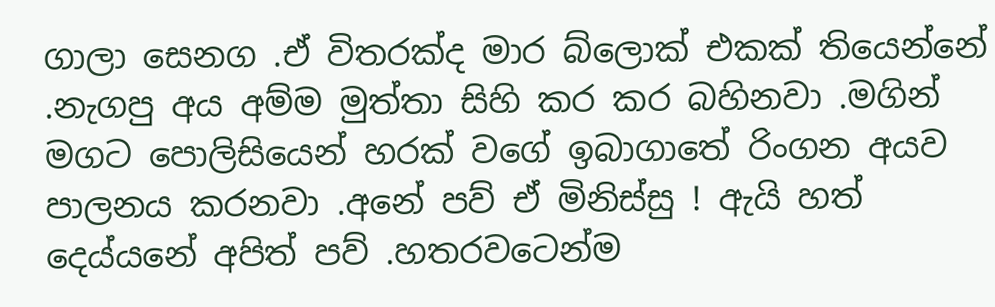ගාලා සෙනග .ඒ විතරක්ද මාර බ්ලොක් එකක් තියෙන්නේ .නැගපු අය අම්ම මුත්තා සිහි කර කර බහිනවා .මගින් මගට පොලිසියෙන් හරක් වගේ ඉබාගාතේ රිංගන අයව පාලනය කරනවා .අනේ පව් ඒ මිනිස්සු ! ඇයි හත් දෙය්යනේ අපිත් පව් .හතරවටෙන්ම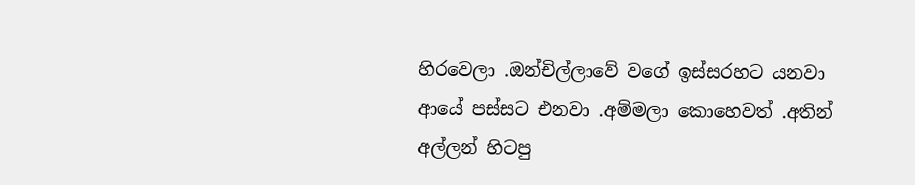හිරවෙලා .ඔන්චිල්ලාවේ වගේ ඉස්සරහට යනවා ආයේ පස්සට එනවා .අම්මලා කොහෙවත් .අතින් අල්ලන් හිටපු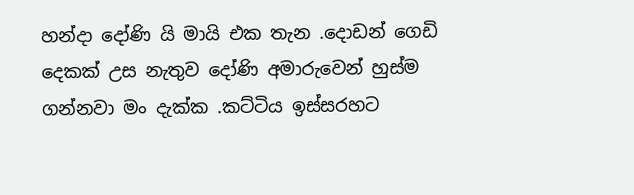හන්දා දෝණි යි මායි එක තැන .දොඩන් ගෙඩි දෙකක් උස නැතුව දෝණි අමාරුවෙන් හුස්ම ගන්නවා මං දැක්ක .කට්ටිය ඉස්සරහට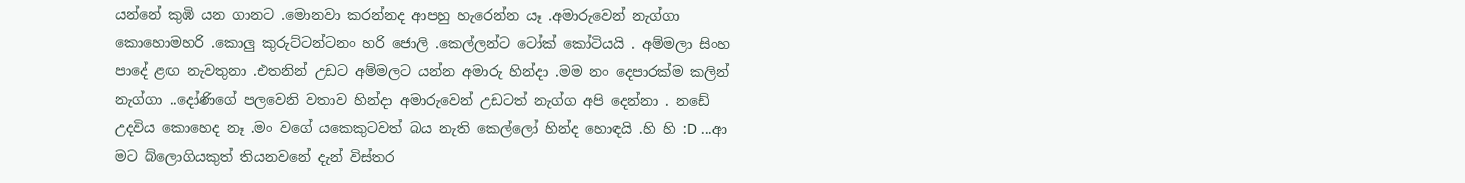යන්නේ කුඹි යන ගානට .මොනවා කරන්නද ආපහු හැරෙන්න යෑ .අමාරුවෙන් නැග්ගා කොහොමහරි .කොලු කුරුට්ටන්ටනං හරි ජොලි .කෙල්ලන්ට ටෝක් කෝටියයි . අම්මලා සිංහ පාදේ ළඟ නැවතුනා .එතනින් උඩට අම්මලට යන්න අමාරු හින්දා .මම නං දෙපාරක්ම කලින් නැග්ගා ..දෝණිගේ පලවෙනි වතාව හින්දා අමාරුවෙන් උඩටත් නැග්ග අපි දෙන්නා . නඩේ උදවිය කොහෙද නෑ .මං වගේ යකෙකුටවත් බය නැති කෙල්ලෝ හින්ද හොඳයි .හි හි :D ...ආ මට බ්ලොගියකුත් තියනවනේ දැන් විස්තර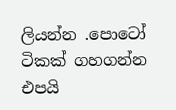ලියන්න .පොටෝ ටිකක් ගහගන්න එපයි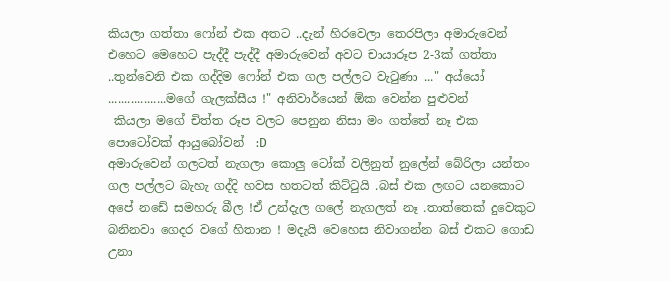කියලා ගත්තා ෆෝන් එක අතට ..දැන් හිරවෙලා තෙරපිලා අමාරුවෙන් එහෙට මෙහෙට පැද්දී පැද්දී අමාරුවෙන් අවට චායාරූප 2-3ක් ගත්තා ..තුන්වෙනි එක ගද්දිම ෆෝන් එක ගල පල්ලට වැටුණා ..." අය්යෝ ..................මගේ ගැලක්සීය !" අනිවාර්යෙන් ඕක වෙන්න පුළුවන්
 කියලා මගේ චිත්ත රූප වලට පෙනුන නිසා මං ගත්තේ නෑ එක පොටෝවක් ආයුබෝවන්  :D                                                               අමාරුවෙන් ගලටත් නැගලා කොලු ටෝක් වලිනුත් නුලේන් බේරිලා යන්තං ගල පල්ලට බැහැ ගද්දි හවස හතටත් කිට්ටුයි .බස් එක ලඟට යනකොට අපේ නඩේ සමහරු බීල !ඒ උන්දැල ගලේ නැගලත් නෑ .තාත්තෙක් දුවෙකුට බනිනවා ගෙදර වගේ හිතාන ! මදැයි වෙහෙස නිවාගන්න බස් එකට ගොඩ උනා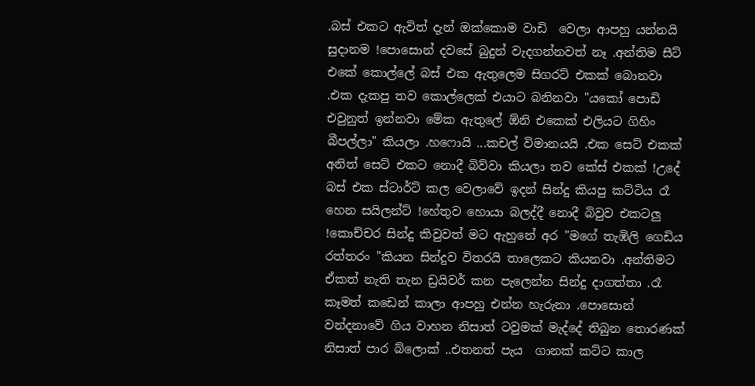.බස් එකට ඇවිත් දැන් ඔක්කොම වාඩි  වෙලා ආපහු යන්නයි සුදානම !පොසොන් දවසේ බුදුන් වැදගන්නවත් නෑ .අන්තිම සීට් එකේ කොල්ලේ බස් එක ඇතුලෙම සිගරට් එකක් බොනවා .එක දැකපු තව කොල්ලෙක් එයාට බනිනවා "යකෝ පොඩි එවුනුත් ඉන්නවා මේක ඇතුලේ ඕනි එකෙක් එලියට ගිහිං බීපල්ලා" කියලා .හෆොයි ...කචල් විමානයයි .එක සෙට් එකක් අනිත් සෙට් එකට නොදී බිව්වා කියලා තව කේස් එකක් !උදේ බස් එක ස්ටාර්ට් කල වෙලාවේ ඉදන් සින්දු කියපු කට්ටිය රෑ හෙන සයිලන්ට් !හේතුව හොයා බලද්දී නොදී බිවුව එකටලු !කොච්චර සින්දු කිවුවත් මට ඇහුනේ අර "මගේ තැඹිලි ගෙඩිය රත්තරං "කියන සින්දුව විතරයි තාලෙකට කියනවා .අන්තිමට ඒකත් නැති තැන ඩ්‍රයිවර් කන පැලෙන්න සින්දු දාගත්තා .රෑ කෑමත් කඩෙන් කාලා ආපහු එන්න හැරුනා .පොසොන් වන්දනාවේ ගිය වාහන නිසාත් ටවුමක් මැද්දේ තිබුන තොරණක් නිසාත් පාර බ්ලොක් ..එතනත් පැය  ගානක් කට්ට කාල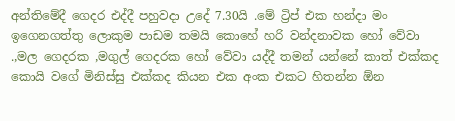අන්තිමේදී ගෙදර එද්දී පහුවදා උදේ 7.30යි .මේ ට්‍රිප් එක හන්දා මං ඉගෙනගත්තු ලොකුම පාඩම තමයි කොහේ හරි වන්දනාවක හෝ වේවා .,මල ගෙදරක ,මගුල් ගෙදරක හෝ වේවා යද්දී තමන් යන්නේ කාත් එක්කද කොයි වගේ මිනිස්සු එක්කද කියන එක අංක එකට හිතන්න ඕන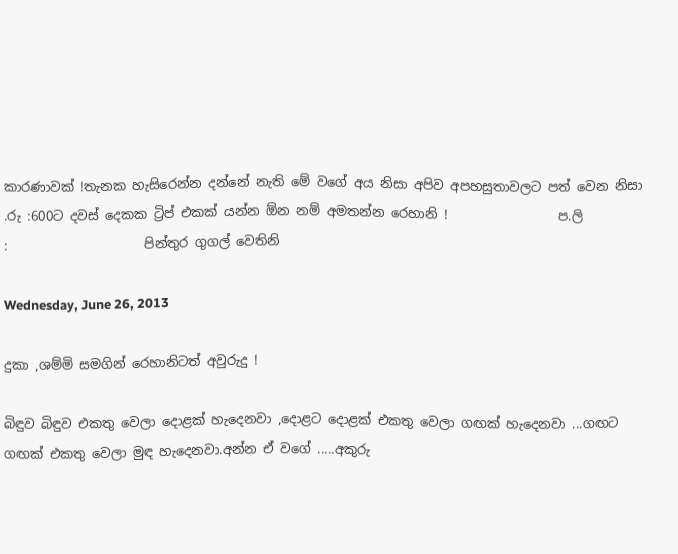කාරණාවක් !තැනක හැසිරෙන්න දන්නේ නැති මේ වගේ අය නිසා අපිව අපහසුතාවලට පත් වෙන නිසා .රු :600ට දවස් දෙකක ට්‍රිප් එකක් යන්න ඕන නම් අමතන්න රෙහානි !                 ප.ලි                 :                     පින්තුර ගුගල් වෙතිනි

Wednesday, June 26, 2013

දුකා ,ශම්මි සමගින් රෙහානිටත් අවුරුදු !

බිඳුව බිඳුව එකතු වෙලා දොළක් හැදෙනවා ,දොළට දොළක් එකතු වෙලා ගඟක් හැදෙනවා ...ගඟට ගඟක් එකතු වෙලා මුඳ හැදෙනවා.අන්න ඒ වගේ .....අකුරු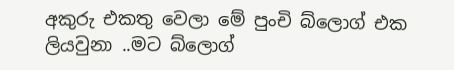අකුරු එකතු වෙලා මේ පුංචි බ්ලොග් එක ලියවුනා ..මට බ්ලොග්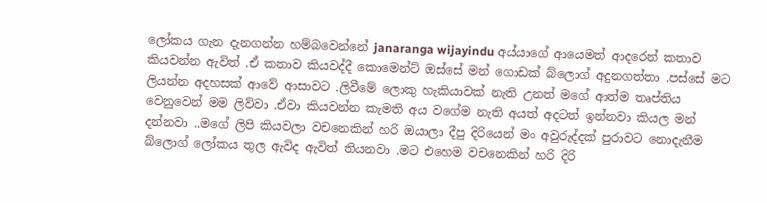ලෝකය ගැන දැනගන්න හම්බවෙන්නේ janaranga wijayindu අය්යාගේ ආයෙමත් ආදරෙන් කතාව කියවන්න ඇවිත් .ඒ කතාව කියවද්දී කොමෙන්ට් ඔස්සේ මන් ගොඩක් බ්ලොග් අදුනගත්තා .පස්සේ මට ලියන්න අදහසක් ආවේ ආසාවට .ලිවීමේ ලොකු හැකියාවක් නැති උනත් මගේ ආත්ම තෘප්තිය වෙනුවෙන් මම ලිව්වා .ඒවා කියවන්න කැමති අය වගේම නැති අයත් අදටත් ඉන්නවා කියල මන් දන්නවා ..මගේ ලිපි කියවලා වචනෙකින් හරි ඔයාලා දීපු දිරියෙන් මං අවුරුද්දක් පුරාවට නොදැනීම බ්ලොග් ලෝකය තුල ඇවිද ඇවිත් තියනවා .මට එහෙම වචනෙකින් හරි දිරි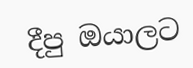දීපු ඔයාලට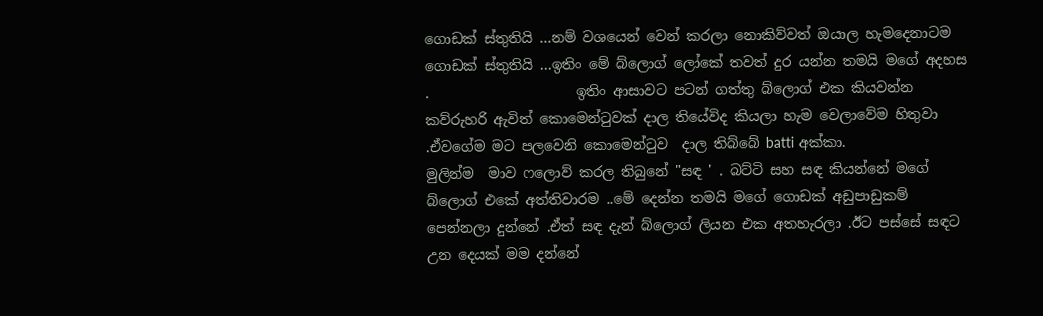ගොඩක් ස්තුතියි ...නම් වශයෙන් වෙන් කරලා නොකිව්වත් ඔයාල හැමදෙනාටම ගොඩක් ස්තුතියි ...ඉතිං මේ බ්ලොග් ලෝකේ තවත් දුර යන්න තමයි මගේ අදහස .                     ඉතිං ආසාවට පටන් ගත්තු බ්ලොග් එක කියවන්න කව්රුහරි ඇවිත් කොමෙන්ටුවක් දාල තියේවිද කියලා හැම වෙලාවේම හිතුවා .ඒවගේම මට පලවෙනි කොමෙන්ටුව  දාල තිබ්බේ batti අක්කා.                       මුලින්ම  මාව ෆලොව් කරල තිබුනේ "සඳ ' . බට්ටි සහ සඳ කියන්නේ මගේ බ්ලොග් එකේ අත්තිවාරම ..මේ දෙන්න තමයි මගේ ගොඩක් අඩුපාඩුකම් පෙන්නලා දුන්නේ .ඒත් සඳ දැන් බ්ලොග් ලියන එක අතහැරලා .ඊට පස්සේ සඳට උන දෙයක් මම දන්නේ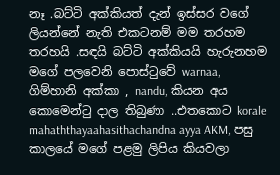නෑ .බට්ටි අක්කියත් දැන් ඉස්සර වගේ ලියන්නේ නැති එකටනම් මම තරහම තරහයි .සඳයි බට්ටි අක්කියයි හැරුනහම මගේ පලවෙනි පොස්ටුවේ warnaa,   ගිම්හානි අක්කා , nandu, කියන අය කොමෙන්ටු දාල තිබුණා ..එතකොට korale mahaththayaahasithachandna ayya AKM, පසු කාලයේ මගේ පළමු ලිපිය කියවලා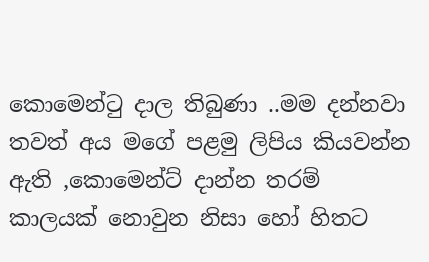කොමෙන්ටු දාල තිබුණා ..මම දන්නවා තවත් අය මගේ පළමු ලිපිය කියවන්න ඇති ,කොමෙන්ට් දාන්න තරම් කාලයක් නොවුන නිසා හෝ හිතට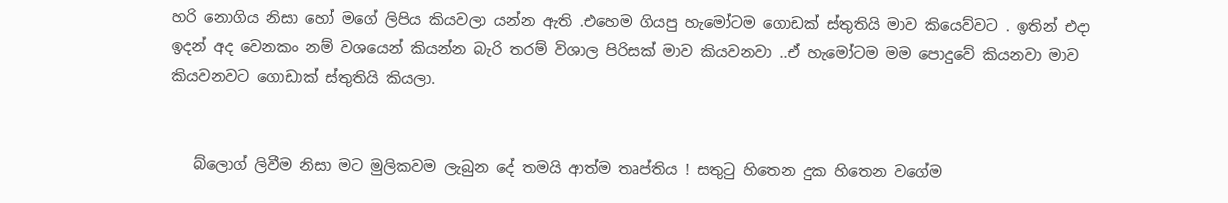හරි නොගිය නිසා හෝ මගේ ලිපිය කියවලා යන්න ඇති .එහෙම ගියපු හැමෝටම ගොඩක් ස්තුතියි මාව කියෙව්වට . ඉතින් එදා ඉදන් අද වෙනකං නම් වශයෙන් කියන්න බැරි තරම් විශාල පිරිසක් මාව කියවනවා ..ඒ හැමෝටම මම පොදුවේ කියනවා මාව කියවනවට ගොඩාක් ස්තුතියි කියලා.


   බ්ලොග් ලිවීම නිසා මට මුලිකවම ලැබුන දේ තමයි ආත්ම තෘප්තිය ! සතුටු හිතෙන දුක හිතෙන වගේම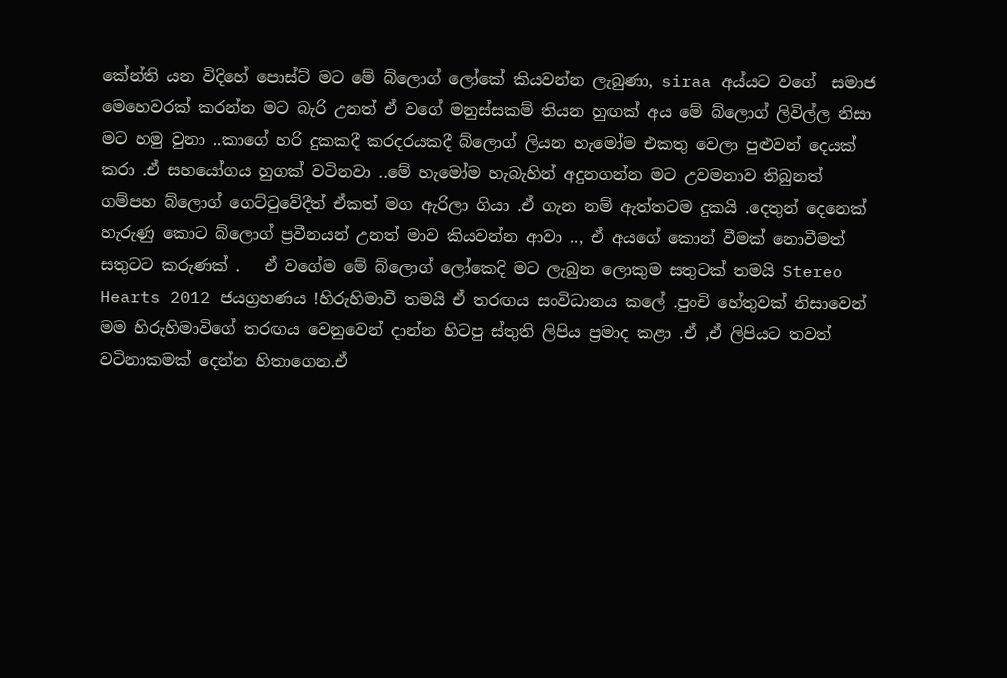කේන්ති යන විදිහේ පොස්ට් මට මේ බ්ලොග් ලෝකේ කියවන්න ලැබුණා, siraa අය්යට වගේ  සමාජ මෙහෙවරක් කරන්න මට බැරි උනත් ඒ වගේ මනුස්සකම් තියන හුඟක් අය මේ බ්ලොග් ලිවිල්ල නිසා මට හමු වුනා ..කාගේ හරි දුකකදී කරදරයකදී බ්ලොග් ලියන හැමෝම එකතු වෙලා පුළුවන් දෙයක් කරා .ඒ සහයෝගය හුගක් වටිනවා ..මේ හැමෝම හැබැහින් අදුනගන්න මට උවමනාව තිබුනත් ගම්පහ බ්ලොග් ගෙට්ටුවේදීත් ඒකත් මග ඇරිලා ගියා .ඒ ගැන නම් ඇත්තටම දුකයි .දෙතුන් දෙනෙක් හැරුණු කොට බ්ලොග් ප්‍රවීනයන් උනත් මාව කියවන්න ආවා .., ඒ අයගේ කොන් වීමක් නොවීමත් සතුටට කරුණක් .   ඒ වගේම මේ බ්ලොග් ලෝකෙදි මට ලැබුන ලොකුම සතුටක් තමයි Stereo Hearts 2012 ජයග්‍රහණය !හිරුහිමාවී තමයි ඒ තරඟය සංවිධානය කලේ .පුංචි හේතුවක් නිසාවෙන් මම හිරුහිමාවිගේ තරඟය වෙනුවෙන් දාන්න හිටපු ස්තුති ලිපිය ප්‍රමාද කළා .ඒ ,ඒ ලිපියට තවත් වටිනාකමක් දෙන්න හිතාගෙන.ඒ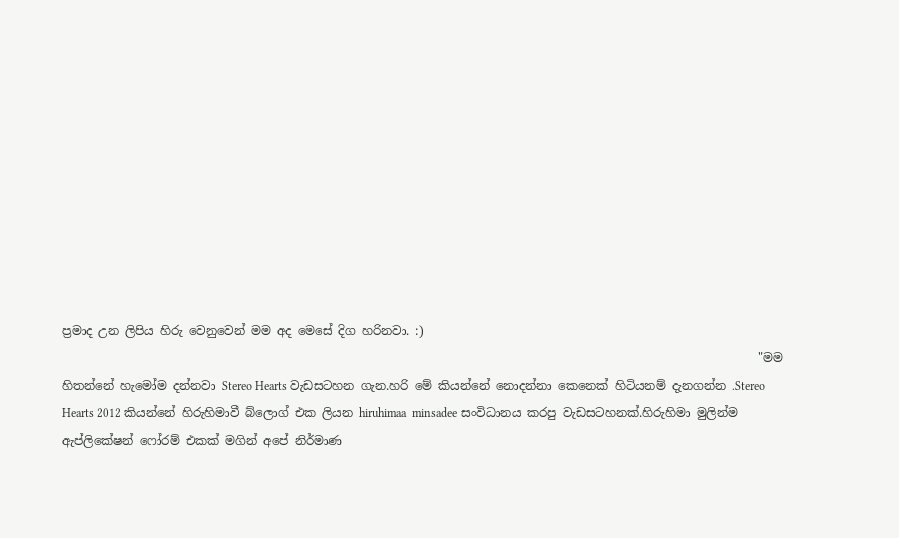ප්‍රමාද උන ලිපිය හිරු වෙනුවෙන් මම අද මෙසේ දිග හරිනවා. :)
                                                                                                                    "මම  හිතන්නේ හැමෝම දන්නවා Stereo Hearts වැඩසටහන ගැන.හරි මේ කියන්නේ නොදන්නා කෙනෙක් හිටියනම් දැනගන්න .Stereo Hearts 2012 කියන්නේ හිරුහිමාවී බ්ලොග් එක ලියන hiruhimaa  minsadee සංවිධානය කරපු වැඩසටහනක්.හිරුහිමා මුලින්ම ඇප්ලිකේෂන් ෆෝරම් එකක් මගින් අපේ නිර්මාණ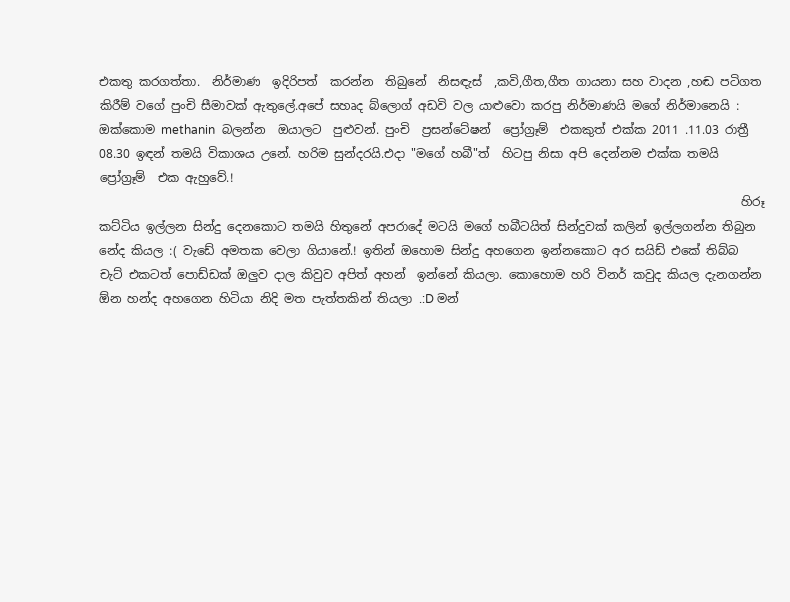එකතු කරගත්තා.  නිර්මාණ  ඉදිරිපත්  කරන්න  තිබුනේ  නිසඳැස්  ,කවි,ගීත,ගීත ගායනා සහ වාදන ,හඬ පටිගත කිරීම් වගේ පුංචි සීමාවක් ඇතුලේ.අපේ සහෘද බ්ලොග් අඩවි වල යාළුවො කරපු නිර්මාණයි මගේ නිර්මානෙයි : ඔක්කොම methanin  බලන්න  ඔයාලට  පුළුවන්. පුංචි  ප්‍රසන්ටේෂන්  ප්‍රෝග්‍රෑම්  එකකුත් එක්ක 2011 .11.03 රාත්‍රී 08.30 ඉඳන් තමයි විකාශය උනේ. හරිම සුන්දරයි.එදා "මගේ හබී"ත්  හිටපු නිසා අපි දෙන්නම එක්ක තමයි ප්‍රෝග්‍රෑම්  එක ඇහුවේ.!
                                                                                                           හිරූ කට්ටිය ඉල්ලන සින්දු දෙනකොට තමයි හිතුනේ අපරාදේ මටයි මගේ හබීටයිත් සින්දුවක් කලින් ඉල්ලගන්න තිබුන නේද කියල :( වැඩේ අමතක වෙලා ගියානේ.! ඉතින් ඔහොම සින්දු අහගෙන ඉන්නකොට අර සයිඩ් එකේ තිබ්බ චැට් එකටත් පොඩ්ඩක් ඔලුව දාල කිවුව අපිත් අහන්  ඉන්නේ කියලා. කොහොම හරි විනර් කවුද කියල දැනගන්න ඕන හන්ද අහගෙන හිටියා නිදි මත පැත්තකින් තියලා .:D මන්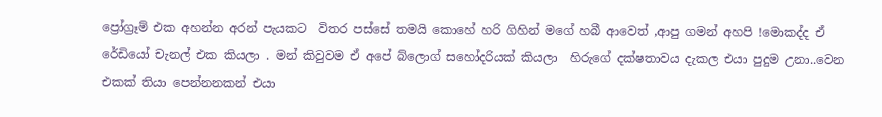ප්‍රෝග්‍රෑම් එක අහන්න අරන් පැයකට  විතර පස්සේ තමයි කොහේ හරි ගිහින් මගේ හබී ආවෙත් ,ආපු ගමන් අහපි !මොකද්ද ඒ රේඩියෝ චැනල් එක කියලා . මන් කිවුවම ඒ අපේ බ්ලොග් සහෝදරියක් කියලා  හිරුගේ දක්ෂතාවය දැකල එයා පුදුම උනා..වෙන එකක් තියා පෙන්නනකන් එයා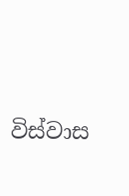විස්වාස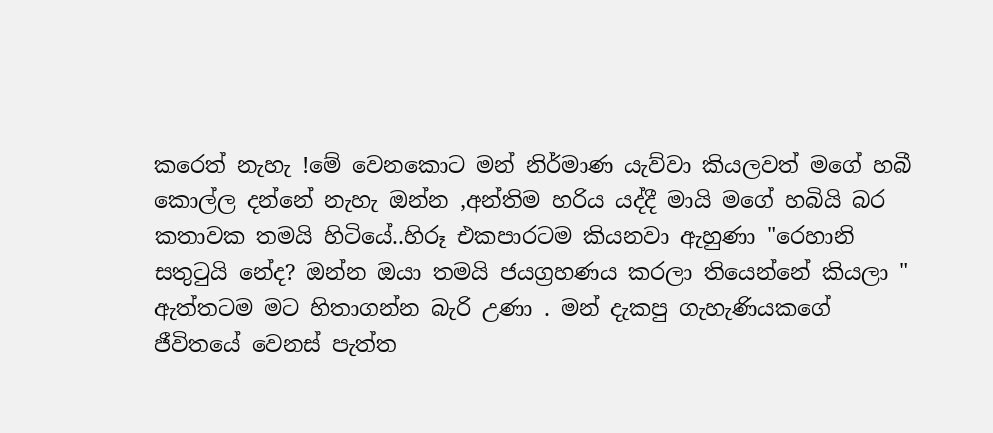කරෙත් නැහැ !මේ වෙනකොට මන් නිර්මාණ යැව්වා කියලවත් මගේ හබී කොල්ල දන්නේ නැහැ ඔන්න ,අන්තිම හරිය යද්දී මායි මගේ හබියි බර කතාවක තමයි හිටියේ..හිරූ එකපාරටම කියනවා ඇහුණා "රෙහානි සතුටුයි නේද? ඔන්න ඔයා තමයි ජයග්‍රහණය කරලා තියෙන්නේ කියලා " ඇත්තටම මට හිතාගන්න බැරි උණා . මන් දැකපු ගැහැණියකගේ  ජීවිතයේ වෙනස් පැත්ත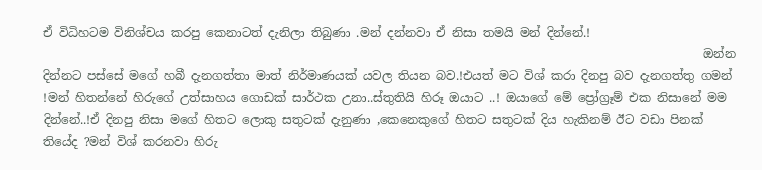ඒ විධිහටම විනිශ්චය කරපු කෙනාටත් දැනිලා තිබුණා .මන් දන්නවා ඒ නිසා තමයි මන් දින්නේ.!
                                                                                                              ඔන්න දින්නට පස්සේ මගේ හබී දැනගත්තා මාත් නිර්මාණයක් යවල තියන බව.!එයත් මට විශ් කරා දිනපු බව දැනගත්තු ගමන් !මන් හිතන්නේ හිරුගේ උත්සාහය ගොඩක් සාර්ථක උනා..ස්තුතියි හිරූ ඔයාට ..! ඔයාගේ මේ ප්‍රෝග්‍රෑම් එක නිසානේ මම දින්නේ..!ඒ දිනපු නිසා මගේ හිතට ලොකු සතුටක් දැනුණා ,කෙනෙකුගේ හිතට සතුටක් දිය හැකිනම් ඊට වඩා පිනක් තියේද ?මන් විශ් කරනවා හිරු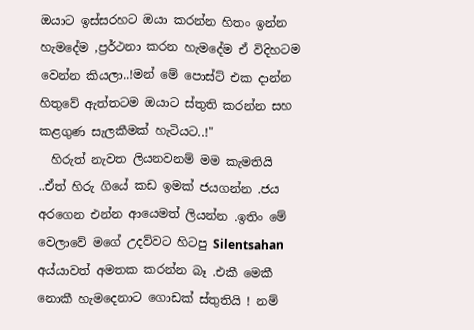ඔයාට ඉස්සරහට ඔයා කරන්න හිතං ඉන්න හැමදේම ,ප්‍රර්ථනා කරන හැමදේම ඒ විදිහටම වෙන්න කියලා..!මන් මේ පොස්ට් එක දාන්න හිතුවේ ඇත්තටම ඔයාට ස්තුති කරන්න සහ කළගුණ සැලකීමක් හැටියට..!"
  හිරුත් නැවත ලියනවනම් මම කැමතියි ..ඒත් හිරු ගියේ කඩ ඉමක් ජයගන්න .ජය අරගෙන එන්න ආයෙමත් ලියන්න .ඉතිං මේ වෙලාවේ මගේ උදව්වට හිටපු Silentsahan අය්යාවත් අමතක කරන්න බෑ .එකී මෙකී නොකී හැමදෙනාට ගොඩක් ස්තුතියි ! නම්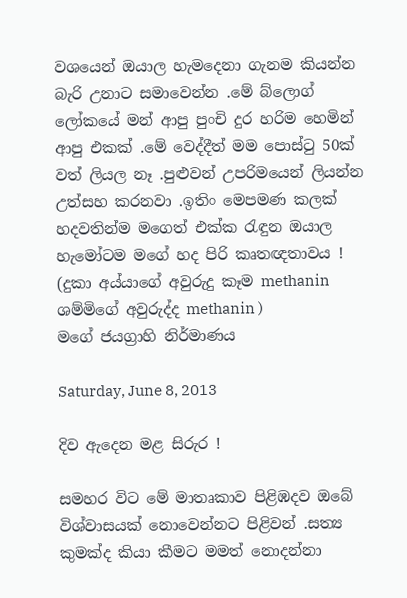වශයෙන් ඔයාල හැමදෙනා ගැනම කියන්න බැරි උනාට සමාවෙන්න .මේ බ්ලොග් ලෝකයේ මන් ආපු පුංචි දුර හරිම හෙමින් ආපු එකක් .මේ වෙද්දීත් මම පොස්ටු 50ක් වත් ලියල නෑ .පුළුවන් උපරිමයෙන් ලියන්න උත්සහ කරනවා .ඉතිං මෙපමණ කලක් හදවතින්ම මගෙත් එක්ක රැඳුන ඔයාල හැමෝටම මගේ හද පිරි කෘතඥතාවය !  (දුකා අය්යාගේ අවුරුදු කෑම methanin  ශම්මිගේ අවුරුද්ද methanin )
මගේ ජයග්‍රාහි නිර්මාණය

Saturday, June 8, 2013

දිව ඇදෙන මළ සිරුර !

සමහර විට මේ මාතෘකාව පිළිඹදව ඔබේ විශ්වාසයක් නොවෙන්නට පිළිවන් .සත්‍ය කුමක්ද කියා කීමට මමත් නොදන්නා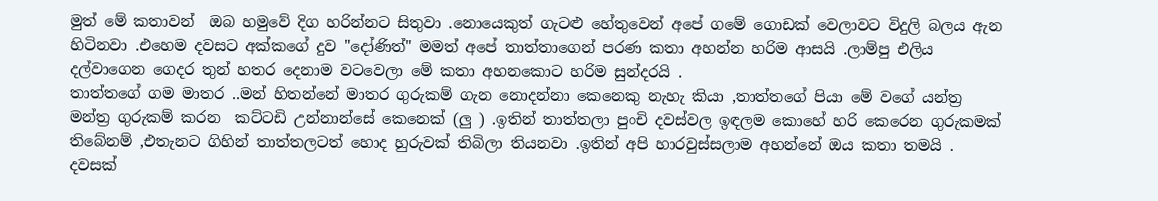මුත් මේ කතාවන්  ඔබ හමුවේ දිග හරින්නට සිතුවා .නොයෙකුත් ගැටළු හේතුවෙන් අපේ ගමේ ගොඩක් වෙලාවට විදුලි බලය ඇන හිටිනවා .එහෙම දවසට අක්කගේ දුව "දෝණිත්" මමත් අපේ තාත්තාගෙන් පරණ කතා අහන්න හරිම ආසයි .ලාම්පු එලිය දල්වාගෙන ගෙදර තුන් හතර දෙනාම වටවෙලා මේ කතා අහනකොට හරිම සුන්දරයි .                                                                                                                                                තාත්තගේ ගම මාතර ..මන් හිතන්නේ මාතර ගුරුකම් ගැන නොදන්නා කෙනෙකු නැහැ කියා ,තාත්තගේ පියා මේ වගේ යන්ත්‍ර මන්ත්‍ර ගුරුකම් කරන  කට්ටඩි උන්නාන්සේ කෙනෙක් (ලු ) .ඉතින් තාත්තලා පුංචි දවස්වල ඉඳලම කොහේ හරි කෙරෙන ගුරුකමක් තිබේනම් ,එතැනට ගිහින් තාත්තලටත් හොද හුරුවක් තිබිලා තියනවා .ඉතින් අපි හාරවුස්සලාම අහන්නේ ඔය කතා තමයි . දවසක්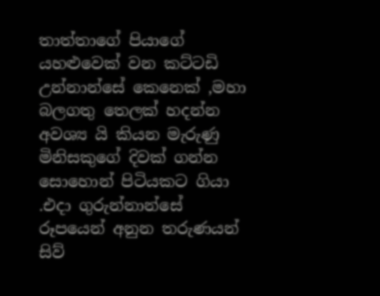තාත්තාගේ පියාගේ යහළුවෙක් වන කට්ටඩි උන්නාන්සේ කෙනෙක් ,මහා බලගතු තෙලක් හදන්න අවශ්‍ය යි කියන මැරුණු මිනිසකුගේ දිවක් ගන්න සොහොන් පිටියකට ගියා .එදා ගුරුන්නාන්සේ රූපයෙන් අනුන තරුණයන් සිව්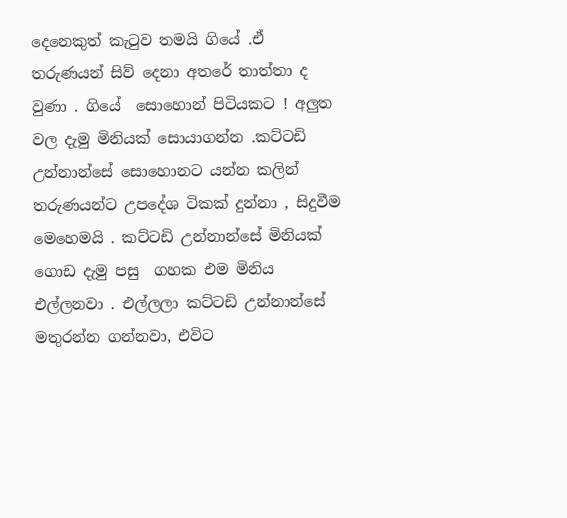දෙනෙකුත් කැටුව තමයි ගියේ .ඒ තරුණයන් සිව් දෙනා අතරේ තාත්තා ද වුණා . ගියේ  සොහොන් පිටියකට ! අලුත වල දැමු මිනියක් සොයාගන්න .කට්ටඩි උන්නාන්සේ සොහොනට යන්න කලින් තරුණයන්ට උපදේශ ටිකක් දුන්නා , සිදුවීම මෙහෙමයි . කට්ටඩි උන්නාන්සේ මිනියක් ගොඩ දැමු පසු  ගහක එම මිනිය එල්ලනවා . එල්ලලා කට්ටඩි උන්නාන්සේ මතුරන්න ගන්නවා, එවිට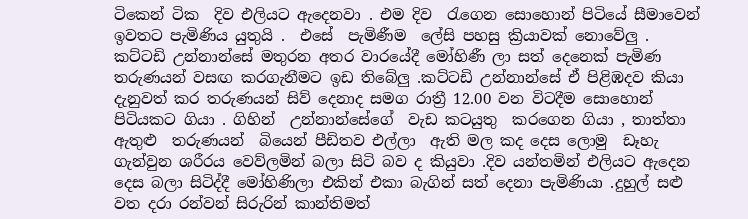ටිකෙන් ටික  දිව එලියට ඇදෙනවා . එම දිව  රැගෙන සොහොන් පිටියේ සීමාවෙන් ඉවතට පැමිණිය යුතුයි .  එසේ  පැමිණීම  ලේසි පහසු ක්‍රියාවක් නොවේලු . කට්ටඩි උන්නාන්සේ මතුරන අතර වාරයේදී මෝහිණී ලා සත් දෙනෙක් පැමිණ තරුණයන් වසඟ කරගැනීමට ඉඩ තිබේලු .කට්ටඩි උන්නාන්සේ ඒ පිළිඹදව කියා දැනුවත් කර තරුණයන් සිව් දෙනාද සමග රාත්‍රී 12.00 වන විටදීම සොහොන් පිටියකට ගියා . ගිහින්  උන්නාන්සේගේ  වැඩ කටයුතු  කරගෙන ගියා , තාත්තා ඇතුළු  තරුණයන්  බියෙන් පීඩිතව එල්ලා  ඇති මල කද දෙස ලොමු ‌ ඩෑහැ ගැන්වුන ශරීරය වෙව්ලමින් බලා සිටි බව ද කියුවා .දිව යන්තමින් එලියට ඇදෙන දෙස බලා සිටිද්දී මෝහිණිලා එකින් එකා බැගින් සත් දෙනා පැමිණියා .දුහුල් සළු වත දරා රන්වන් සිරුරින් කාන්තිමත්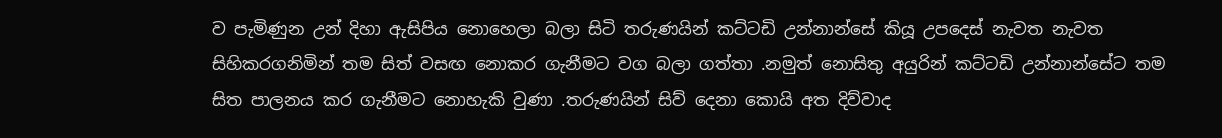ව පැමිණුන උන් දිහා ඇසිපිය නොහෙලා බලා සිටි තරුණයින් කට්ටඩි උන්නාන්සේ කියූ උපදෙස් නැවත නැවත සිහිකරගනිමින් තම සිත් වසඟ නොකර ගැනීමට වග බලා ගත්තා .නමුත් නොසිතු අයුරින් කට්ටඩි උන්නාන්සේට තම සිත පාලනය කර ගැනීමට නොහැකි වුණා .තරුණයින් සිව් දෙනා කොයි අත දිව්වාද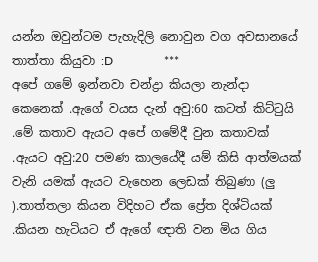යන්න ඔවුන්ටම පැහැදිලි නොවුන වග අවසානයේ තාත්තා කියුවා :D                 ***                                              අපේ ගමේ ඉන්නවා චන්ද්‍රා කියලා නැන්දා කෙනෙක් .ඇගේ වයස දැන් අවු:60 කටත් කිට්ටුයි .මේ කතාව ඇයට අපේ ගමේදී වුන කතාවක් .ඇයට අවු:20 පමණ කාලයේදී යම් කිසි ආත්මයක් වැනි යමක් ඇයට වැහෙන ලෙඩක් තිබුණා (ලු ).තාත්තලා කියන විදිහට ඒක ප්‍රේත දිශ්ටියක් .කියන හැටියට ඒ ඇගේ ඥාති වන මිය ගිය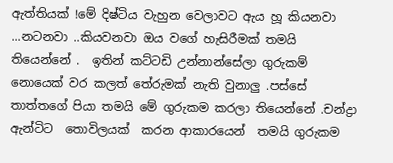ඇත්තියක් !මේ දිෂ්ටිය වැහුන වෙලාවට ඇය හූ කියනවා ...නටනවා ..කියවනවා ඔය වගේ හැසිරීමක් තමයි තියෙන්නේ .  ඉතින් කට්ටඩි උන්නාන්සේලා ගුරුකම් නොයෙක් වර කලත් තේරුමක් නැති වුනාලු .පස්සේ තාත්තගේ පියා තමයි මේ ගුරුකම කරලා තියෙන්නේ .චන්ද්‍රා ඇන්ටිට  තොවිලයක්  කරන ආකාරයෙන්  තමයි ගුරුකම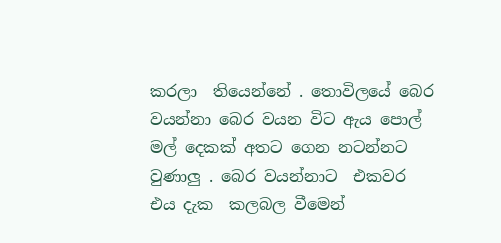කරලා  තියෙන්නේ . තොවිලයේ බෙර වයන්නා බෙර වයන විට ඇය පොල් මල් දෙකක් අතට ගෙන නටන්නට වුණාලු . බෙර වයන්නාට  එකවර  එය දැක  කලබල වීමෙන්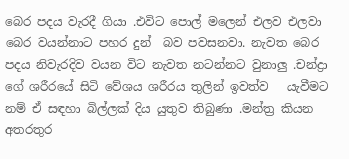බෙර පදය වැරදී ගියා .එවිට පොල් මලෙන් එලව එලවා බෙර වයන්නාට පහර දුන්  බව පවසනවා. නැවත බෙර පදය නිවැරදිව වයන විට නැවත නටන්නට වුනාලු .චන්ද්‍රා ගේ ශරීරයේ සිටි වේශය ශරීරය තුලින් ඉවත්ව   යැවීමට නම් ඒ සඳහා බිල්ලක් දිය යුතුව තිබුණා .මන්ත්‍ර කියන අතරතුර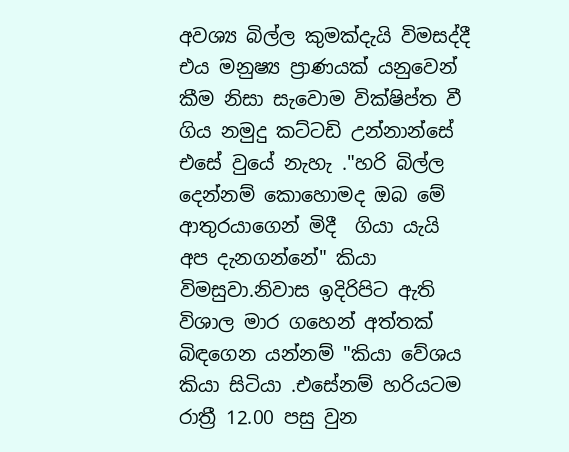අවශ්‍ය බිල්ල කුමක්දැයි විමසද්දී එය මනුෂ්‍ය ප්‍රාණයක් යනුවෙන් කීම නිසා සැවොම වික්ෂිප්ත වී ගිය නමුදු කට්ටඩි උන්නාන්සේ එසේ වුයේ නැහැ ."හරි බිල්ල දෙන්නම් කොහොමද ඔබ මේ ආතුරයාගෙන් මිදී  ගියා යැයි අප දැනගන්නේ" කියා විමසුවා.නිවාස ඉදිරිපිට ඇති විශාල මාර ගහෙන් අත්තක් බිඳගෙන යන්නම් "කියා වේශය කියා සිටියා .එසේනම් හරියටම රාත්‍රී 12.00 පසු වුන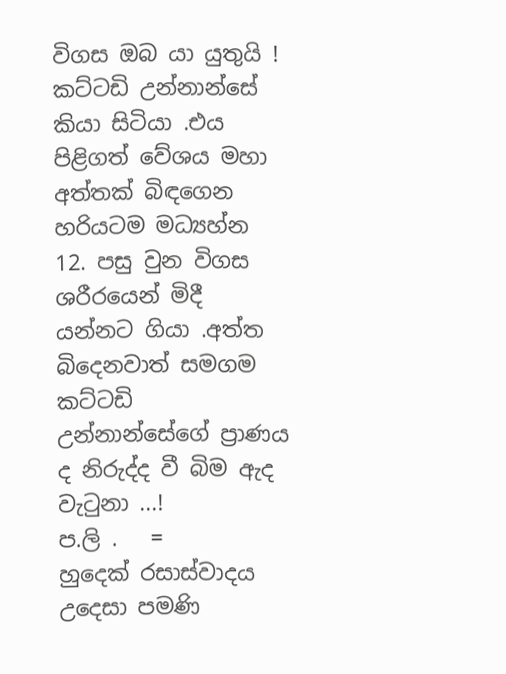විගස ඔබ යා යුතුයි ! කට්ටඩි උන්නාන්සේ කියා සිටියා .එය පිළිගත් වේශය මහා අත්තක් බිඳගෙන හරියටම මධ්‍යහ්න 12. පසු වුන විගස  ශරීරයෙන් මිදී යන්නට ගියා .අත්ත බිදෙනවාත් සමගම කට්ටඩි උන්නාන්සේගේ ප්‍රාණය ද නිරුද්ද වී බිම ඇද වැටුනා ...!                                                          ප.ලි .   =      හුදෙක් රසාස්වාදය උදෙසා පමණි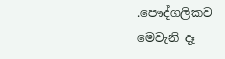.පෞද්ගලිකව මෙවැනි දෑ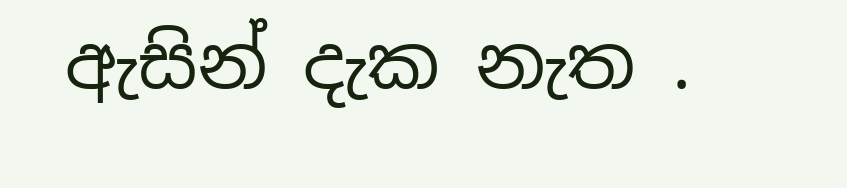ඇසින් දැක නැත .